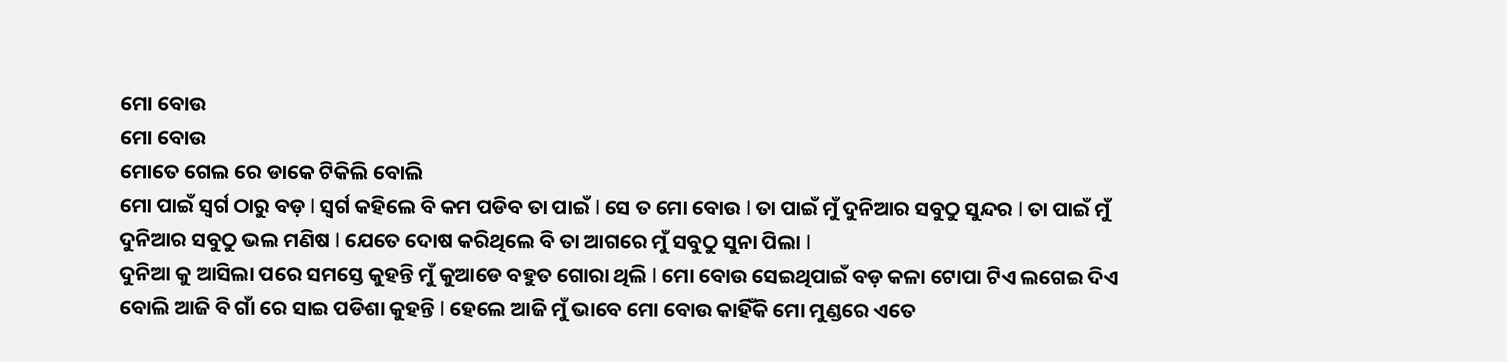ମୋ ବୋଉ
ମୋ ବୋଉ
ମୋତେ ଗେଲ ରେ ଡାକେ ଟିକିଲି ବୋଲି
ମୋ ପାଇଁ ସ୍ୱର୍ଗ ଠାରୁ ବଡ଼ l ସ୍ୱର୍ଗ କହିଲେ ବି କମ ପଡିବ ତା ପାଇଁ l ସେ ତ ମୋ ବୋଉ l ତା ପାଇଁ ମୁଁ ଦୁନିଆର ସବୁଠୁ ସୁନ୍ଦର l ତା ପାଇଁ ମୁଁ ଦୁନିଆର ସବୁଠୁ ଭଲ ମଣିଷ l ଯେତେ ଦୋଷ କରିଥିଲେ ବି ତା ଆଗରେ ମୁଁ ସବୁଠୁ ସୁନା ପିଲା l
ଦୁନିଆ କୁ ଆସିଲା ପରେ ସମସ୍ତେ କୁହନ୍ତି ମୁଁ କୁଆଡେ ବହୁତ ଗୋରା ଥିଲି l ମୋ ବୋଉ ସେଇଥିପାଇଁ ବଡ଼ କଳା ଟୋପା ଟିଏ ଲଗେଇ ଦିଏ ବୋଲି ଆଜି ବି ଗାଁ ରେ ସାଇ ପଡିଶା କୁହନ୍ତି l ହେଲେ ଆଜି ମୁଁ ଭାବେ ମୋ ବୋଉ କାହିଁକି ମୋ ମୁଣ୍ଡରେ ଏତେ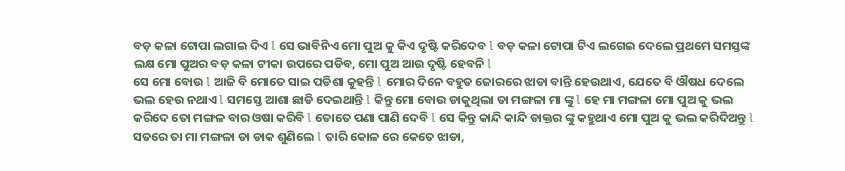ବଡ଼ କଳା ଟୋପା ଲଗାଇ ଦିଏ l ସେ ଭାବିନିଏ ମୋ ପୁଅ କୁ କିଏ ଦୃଷ୍ଟି କରିଦେବ l ବଡ଼ କଳା ଟୋପା ଟିଏ ଲଗେଇ ଦେଲେ ପ୍ରଥମେ ସମସ୍ତଙ୍କ ଲକ୍ଷ ମୋ ପୁଅର ବଡ଼ କଳା ଟୀକା ଉପରେ ପଡିବ, ମୋ ପୁଅ ଆଉ ଦୃଷ୍ଟି ହେବନି l
ସେ ମୋ ବୋଉ l ଆଜି ବି ମୋତେ ସାଇ ପଡିଶା କୁହନ୍ତି l ମୋର ଦିନେ ବହୁତ ଜୋରରେ ଝାଡା ବାନ୍ତି ହେଉଥାଏ, ଯେତେ ବି ଔଷଧ ଦେଲେ ଭଲ ହେଉ ନଥାଏ l ସମସ୍ତେ ଆଶା ଛାଡି ଦେଇଥାନ୍ତି l କିନ୍ତୁ ମୋ ବୋଉ ଡାକୁଥିଲା ତା ମଙ୍ଗଳା ମା ଙ୍କୁ l ହେ ମା ମଙ୍ଗଳା ମୋ ପୁଅ କୁ ଭଲ କରିଦେ ତୋ ମଙ୍ଗଳ ବାର ଓଷା କରିବି l ତୋତେ ପଣା ପାଣି ଦେବି l ସେ କିନ୍ତୁ କାନ୍ଦି କାନ୍ଦି ଡାକ୍ତର ଙ୍କୁ କହୁଥାଏ ମୋ ପୁଅ କୁ ଭଲ କରିଦିଅନ୍ତୁ l ସତରେ ତା ମା ମଙ୍ଗଳା ତା ଡାକ ଶୁଣିଲେ l ତାରି କୋଳ ରେ କେତେ ଝାଡା,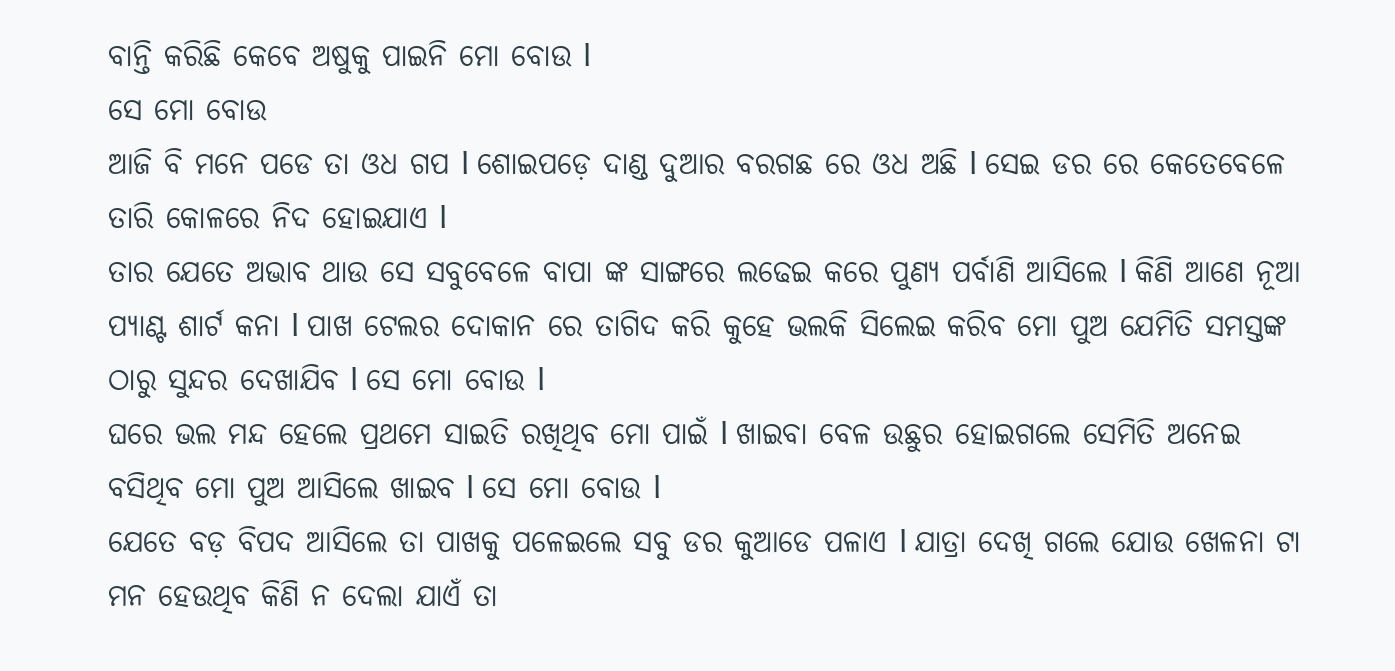ବାନ୍ତି କରିଛି କେବେ ଅଷୁକୁ ପାଇନି ମୋ ବୋଉ l
ସେ ମୋ ବୋଉ
ଆଜି ବି ମନେ ପଡେ ତା ଓଧ ଗପ l ଶୋଇପଡ଼େ ଦାଣ୍ଡ ଦୁଆର ବରଗଛ ରେ ଓଧ ଅଛି l ସେଇ ଡର ରେ କେତେବେଳେ ତାରି କୋଳରେ ନିଦ ହୋଇଯାଏ l
ତାର ଯେତେ ଅଭାବ ଥାଉ ସେ ସବୁବେଳେ ବାପା ଙ୍କ ସାଙ୍ଗରେ ଲଢେଇ କରେ ପୁଣ୍ୟ ପର୍ବାଣି ଆସିଲେ l କିଣି ଆଣେ ନୂଆ ପ୍ୟାଣ୍ଟ ଶାର୍ଟ କନା l ପାଖ ଟେଲର ଦୋକାନ ରେ ତାଗିଦ କରି କୁହେ ଭଲକି ସିଲେଇ କରିବ ମୋ ପୁଅ ଯେମିତି ସମସ୍ତଙ୍କ ଠାରୁ ସୁନ୍ଦର ଦେଖାଯିବ l ସେ ମୋ ବୋଉ l
ଘରେ ଭଲ ମନ୍ଦ ହେଲେ ପ୍ରଥମେ ସାଇତି ରଖିଥିବ ମୋ ପାଇଁ l ଖାଇବା ବେଳ ଉଛୁର ହୋଇଗଲେ ସେମିତି ଅନେଇ ବସିଥିବ ମୋ ପୁଅ ଆସିଲେ ଖାଇବ l ସେ ମୋ ବୋଉ l
ଯେତେ ବଡ଼ ବିପଦ ଆସିଲେ ତା ପାଖକୁ ପଳେଇଲେ ସବୁ ଡର କୁଆଡେ ପଳାଏ l ଯାତ୍ରା ଦେଖି ଗଲେ ଯୋଉ ଖେଳନା ଟା ମନ ହେଉଥିବ କିଣି ନ ଦେଲା ଯାଏଁ ତା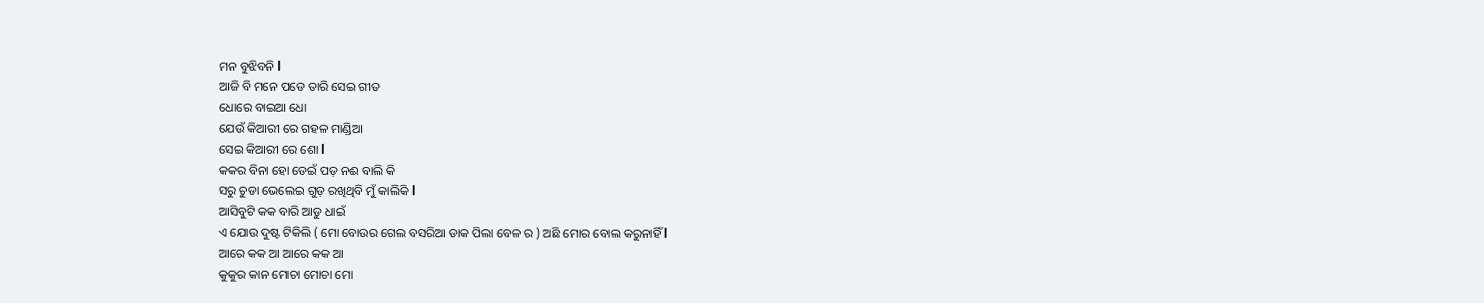ମନ ବୁଝିବନି l
ଆଜି ବି ମନେ ପଡେ ତାରି ସେଇ ଗୀତ
ଧୋରେ ବାଇଆ ଧୋ
ଯେଉଁ କିଆରୀ ରେ ଗହଳ ମାଣ୍ଡିଆ
ସେଇ କିଆରୀ ରେ ଶୋ l
କକର ବିନା ହୋ ଡେଇଁ ପଡ଼ ନଈ ବାଲି କି
ସରୁ ଚୁଡା ଭେଲେଇ ଗୁଡ଼ ରଖିଥିବି ମୁଁ କାଲିକି l
ଆସିବୁଟି କକ ବାରି ଆଡୁ ଧାଇଁ
ଏ ଯୋଉ ଦୁଷ୍ଟ ଟିକିଲି ( ମୋ ବୋଉର ଗେଲ ବସରିଆ ଡାକ ପିଲା ବେଳ ର ) ଅଛି ମୋର ବୋଲ କରୁନାହିଁ l
ଆରେ କକ ଆ ଆରେ କକ ଆ
କୁକୁର କାନ ମୋଚା ମୋଚା ମୋ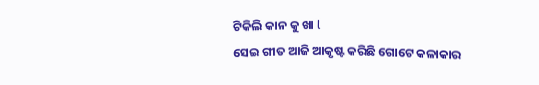ଟିକିଲି କାନ କୁ ଖା l
ସେଇ ଗୀତ ଆଜି ଆକୃଷ୍ଟ କରିଛି ଗୋଟେ କଳାକାର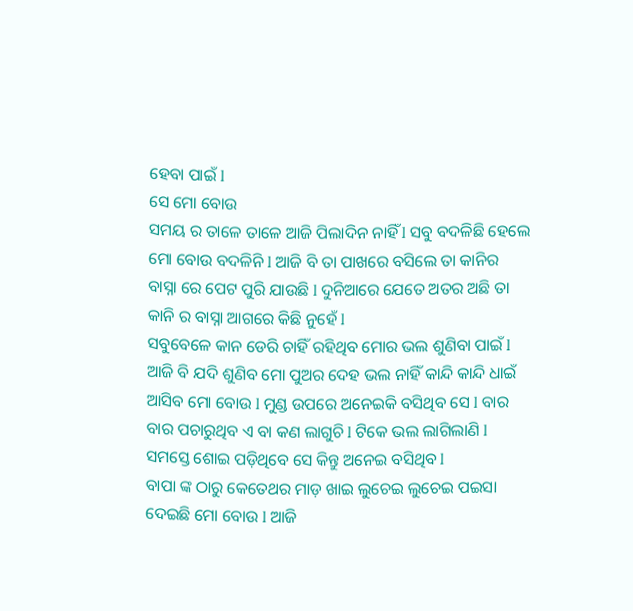ହେବା ପାଇଁ l
ସେ ମୋ ବୋଉ
ସମୟ ର ତାଳେ ତାଳେ ଆଜି ପିଲାଦିନ ନାହିଁ l ସବୁ ବଦଳିଛି ହେଲେ ମୋ ବୋଉ ବଦଳିନି l ଆଜି ବି ତା ପାଖରେ ବସିଲେ ତା କାନିର ବାସ୍ନା ରେ ପେଟ ପୁରି ଯାଉଛି l ଦୁନିଆରେ ଯେତେ ଅତର ଅଛି ତା କାନି ର ବାସ୍ନା ଆଗରେ କିଛି ନୁହେଁ l
ସବୁବେଳେ କାନ ଡେରି ଚାହିଁ ରହିଥିବ ମୋର ଭଲ ଶୁଣିବା ପାଇଁ l ଆଜି ବି ଯଦି ଶୁଣିବ ମୋ ପୁଅର ଦେହ ଭଲ ନାହିଁ କାନ୍ଦି କାନ୍ଦି ଧାଇଁ ଆସିବ ମୋ ବୋଉ l ମୁଣ୍ଡ ଉପରେ ଅନେଇକି ବସିଥିବ ସେ l ବାର ବାର ପଚାରୁଥିବ ଏ ବା କଣ ଲାଗୁଚି l ଟିକେ ଭଲ ଲାଗିଲାଣି l ସମସ୍ତେ ଶୋଇ ପଡ଼ିଥିବେ ସେ କିନ୍ତୁ ଅନେଇ ବସିଥିବ l
ବାପା ଙ୍କ ଠାରୁ କେତେଥର ମାଡ଼ ଖାଇ ଲୁଚେଇ ଲୁଚେଇ ପଇସା ଦେଇଛି ମୋ ବୋଉ l ଆଜି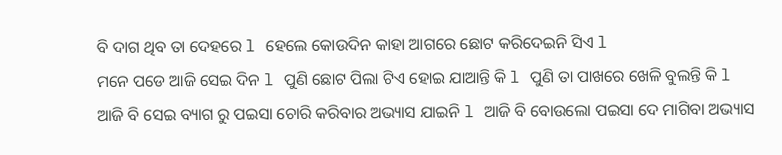ବି ଦାଗ ଥିବ ତା ଦେହରେ l ହେଲେ କୋଉଦିନ କାହା ଆଗରେ ଛୋଟ କରିଦେଇନି ସିଏ l
ମନେ ପଡେ ଆଜି ସେଇ ଦିନ l ପୁଣି ଛୋଟ ପିଲା ଟିଏ ହୋଇ ଯାଆନ୍ତି କି l ପୁଣି ତା ପାଖରେ ଖେଳି ବୁଲନ୍ତି କି l
ଆଜି ବି ସେଇ ବ୍ୟାଗ ରୁ ପଇସା ଚୋରି କରିବାର ଅଭ୍ୟାସ ଯାଇନି l ଆଜି ବି ବୋଉଲୋ ପଇସା ଦେ ମାଗିବା ଅଭ୍ୟାସ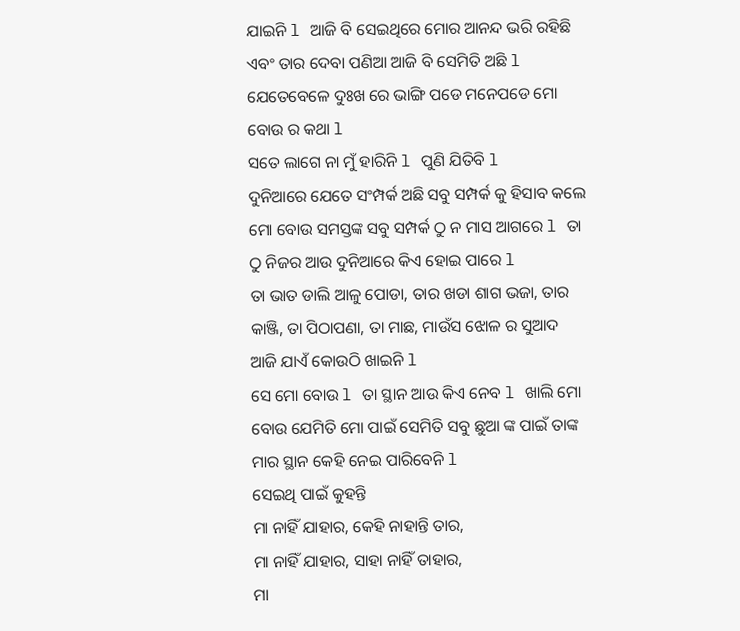ଯାଇନି l ଆଜି ବି ସେଇଥିରେ ମୋର ଆନନ୍ଦ ଭରି ରହିଛି ଏବଂ ତାର ଦେବା ପଣିଆ ଆଜି ବି ସେମିତି ଅଛି l ଯେତେବେଳେ ଦୁଃଖ ରେ ଭାଙ୍ଗି ପଡେ ମନେପଡେ ମୋ ବୋଉ ର କଥା l
ସତେ ଲାଗେ ନା ମୁଁ ହାରିନି l ପୁଣି ଯିତିବି l
ଦୁନିଆରେ ଯେତେ ସଂମ୍ପର୍କ ଅଛି ସବୁ ସମ୍ପର୍କ କୁ ହିସାବ କଲେ ମୋ ବୋଉ ସମସ୍ତଙ୍କ ସବୁ ସମ୍ପର୍କ ଠୁ ନ ମାସ ଆଗରେ l ତା ଠୁ ନିଜର ଆଉ ଦୁନିଆରେ କିଏ ହୋଇ ପାରେ l
ତା ଭାତ ଡାଲି ଆଳୁ ପୋଡା, ତାର ଖଡା ଶାଗ ଭଜା, ତାର କାଞ୍ଜି, ତା ପିଠାପଣା, ତା ମାଛ, ମାଉଁସ ଝୋଳ ର ସୁଆଦ ଆଜି ଯାଏଁ କୋଉଠି ଖାଇନି l
ସେ ମୋ ବୋଉ l ତା ସ୍ଥାନ ଆଉ କିଏ ନେବ l ଖାଲି ମୋ ବୋଉ ଯେମିତି ମୋ ପାଇଁ ସେମିତି ସବୁ ଛୁଆ ଙ୍କ ପାଇଁ ତାଙ୍କ ମାର ସ୍ଥାନ କେହି ନେଇ ପାରିବେନି l
ସେଇଥି ପାଇଁ କୁହନ୍ତି
ମା ନାହିଁ ଯାହାର, କେହି ନାହାନ୍ତି ତାର,
ମା ନାହିଁ ଯାହାର, ସାହା ନାହିଁ ତାହାର,
ମା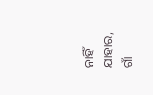ନାହିଁ ଯାହାର, ଗାଁ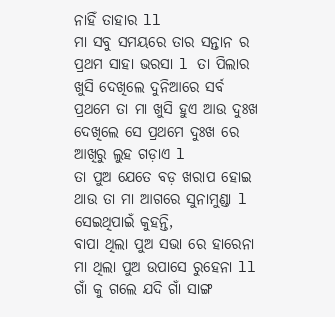ନାହିଁ ତାହାର ll
ମା ସବୁ ସମୟରେ ତାର ସନ୍ତାନ ର ପ୍ରଥମ ସାହା ଭରସା l ତା ପିଲାର ଖୁସି ଦେଖିଲେ ଦୁନିଆରେ ସର୍ବ ପ୍ରଥମେ ତା ମା ଖୁସି ହୁଏ ଆଉ ଦୁଃଖ ଦେଖିଲେ ସେ ପ୍ରଥମେ ଦୁଃଖ ରେ ଆଖିରୁ ଲୁହ ଗଡ଼ାଏ l
ତା ପୁଅ ଯେତେ ବଡ଼ ଖରାପ ହୋଇ ଥାଉ ତା ମା ଆଗରେ ସୁନାମୁଣ୍ଡା l ସେଇଥିପାଇଁ କୁହନ୍ତି,
ବାପା ଥିଲା ପୁଅ ସଭା ରେ ହାରେନା
ମା ଥିଲା ପୁଅ ଉପାସେ ରୁହେନା ll
ଗାଁ କୁ ଗଲେ ଯଦି ଗାଁ ସାଙ୍ଗ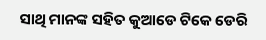ସାଥି ମାନଙ୍କ ସହିତ କୁଆଡେ ଟିକେ ଡେରି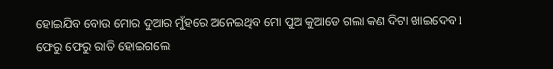ହୋଇଯିବ ବୋଉ ମୋର ଦୁଆର ମୁଁହରେ ଅନେଇଥିବ ମୋ ପୁଅ କୁଆଡେ ଗଲା କଣ ଦିଟା ଖାଇଦେବ l
ଫେରୁ ଫେରୁ ରାତି ହୋଇଗଲେ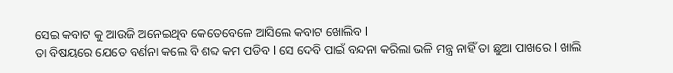ସେଇ କବାଟ କୁ ଆଉଜି ଅନେଇଥିବ କେତେବେଳେ ଆସିଲେ କବାଟ ଖୋଲିବ l
ତା ବିଷୟରେ ଯେତେ ବର୍ଣନା କଲେ ବି ଶବ୍ଦ କମ ପଡିବ l ସେ ଦେବି ପାଇଁ ବନ୍ଦନା କରିଲା ଭଳି ମନ୍ତ୍ର ନାହିଁ ତା ଛୁଆ ପାଖରେ l ଖାଲି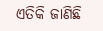ଏତିକି ଜାଣିଛି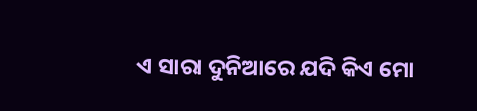ଏ ସାରା ଦୁନିଆରେ ଯଦି କିଏ ମୋ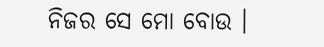ନିଜର ସେ ମୋ ବୋଉ ।